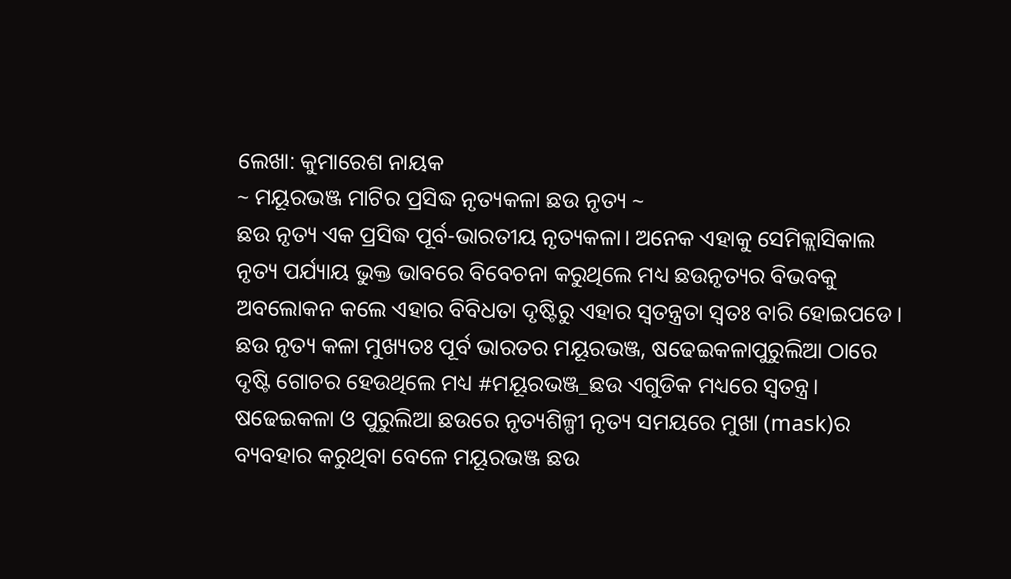ଲେଖା: କୁମାରେଶ ନାୟକ
~ ମୟୂରଭଞ୍ଜ ମାଟିର ପ୍ରସିଦ୍ଧ ନୃତ୍ୟକଳା ଛଉ ନୃତ୍ୟ ~
ଛଉ ନୃତ୍ୟ ଏକ ପ୍ରସିଦ୍ଧ ପୂର୍ବ-ଭାରତୀୟ ନୃତ୍ୟକଳା। ଅନେକ ଏହାକୁ ସେମିକ୍ଲାସିକାଲ ନୃତ୍ୟ ପର୍ଯ୍ୟାୟ ଭୁକ୍ତ ଭାବରେ ବିବେଚନା କରୁଥିଲେ ମଧ୍ୟ ଛଉନୃତ୍ୟର ବିଭବକୁ ଅବଲୋକନ କଲେ ଏହାର ବିବିଧତା ଦୃଷ୍ଟିରୁ ଏହାର ସ୍ବତନ୍ତ୍ରତା ସ୍ବତଃ ବାରି ହୋଇପଡେ। ଛଉ ନୃତ୍ୟ କଳା ମୁଖ୍ୟତଃ ପୂର୍ବ ଭାରତର ମୟୂରଭଞ୍ଜ, ଷଢେଇକଳାପୁରୁଲିଆ ଠାରେ ଦୃଷ୍ଟି ଗୋଚର ହେଉଥିଲେ ମଧ୍ୟ #ମୟୂରଭଞ୍ଜ_ଛଉ ଏଗୁଡିକ ମଧ୍ୟରେ ସ୍ବତନ୍ତ୍ର। ଷଢେଇକଳା ଓ ପୁରୁଲିଆ ଛଉରେ ନୃତ୍ୟଶିଳ୍ପୀ ନୃତ୍ୟ ସମୟରେ ମୁଖା (mask)ର ବ୍ୟବହାର କରୁଥିବା ବେଳେ ମୟୂରଭଞ୍ଜ ଛଉ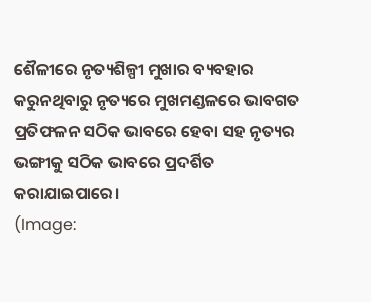ଶୈଳୀରେ ନୃତ୍ୟଶିଳ୍ପୀ ମୁଖାର ବ୍ୟବହାର କରୁନଥିବାରୁ ନୃତ୍ୟରେ ମୁଖମଣ୍ଡଳରେ ଭାବଗତ ପ୍ରତିଫଳନ ସଠିକ ଭାବରେ ହେବା ସହ ନୃତ୍ୟର ଭଙ୍ଗୀକୁ ସଠିକ ଭାବରେ ପ୍ରଦର୍ଶିତ କରାଯାଇପାରେ।
(Image: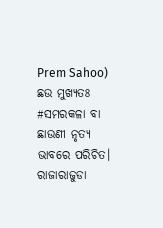Prem Sahoo)
ଛଉ ମୁଖ୍ୟତଃ #ସମରକଳା ବା ଛାଉଣୀ ନୃତ୍ୟ ଭାବରେ ପରିଚିତ। ରାଜାରାଜୁଡା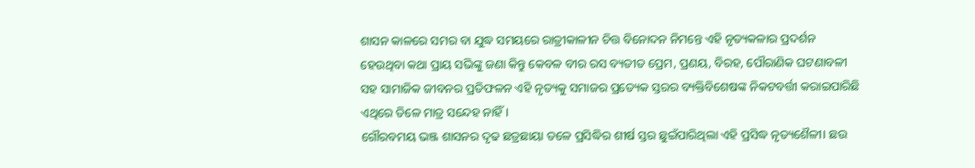ଶାସନ କାଳରେ ସମର ବା ଯୁଦ୍ଧ ସମୟରେ ରାତ୍ରୀକାଳୀନ ଚିତ୍ତ ବିନୋଦନ ନିମନ୍ତେ ଏହି ନୃତ୍ୟକଳାର ପ୍ରଦର୍ଶନ ହେଉଥିବା କଥା ପ୍ରାୟ ସଭିଙ୍କୁ ଜଣା କିନ୍ତୁ କେବଳ ବୀର ରସ ବ୍ୟତୀତ ପ୍ରେମ, ପ୍ରଣୟ, ବିରହ, ପୌରାଣିକ ଘଟଣାବଳୀ ସହ ସାମାଜିକ ଜୀବନର ପ୍ରତିଫଳନ ଏହି ନୃତ୍ୟକୁ ସମାଜର ପ୍ରତ୍ୟେକ ସ୍ତରର ବ୍ୟକ୍ତିବିଶେଷଙ୍କ ନିକଟବର୍ତ୍ତୀ କରାଇପାରିଛି ଏଥିରେ ତିଳେ ମାତ୍ର ସନ୍ଦେହ ନାହିଁ।
ଗୌରବମୟ ଭଞ୍ଜ ଶାସନର ଦୃଢ ଛତ୍ରଛାୟା ତଳେ ପ୍ରସିଦ୍ଧିର ଶୀର୍ଷ ସ୍ତର ଛୁଇଁପାରିଥିଲା ଏହି ପ୍ରସିଦ୍ଧ ନୃତ୍ୟଶୈଳୀ। ଛଉ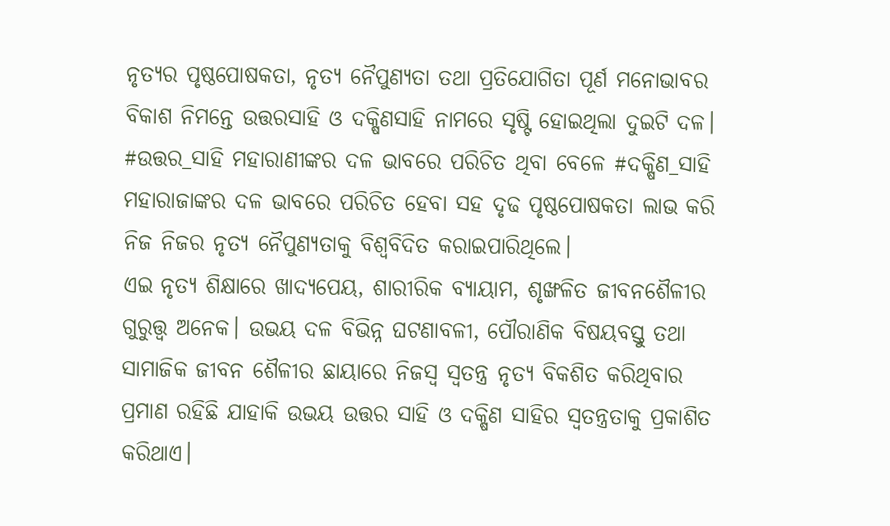ନୃତ୍ୟର ପୃଷ୍ଠପୋଷକତା, ନୃତ୍ୟ ନୈପୁଣ୍ୟତା ତଥା ପ୍ରତିଯୋଗିତା ପୂର୍ଣ ମନୋଭାବର ବିକାଶ ନିମନ୍ତେ ଉତ୍ତରସାହି ଓ ଦକ୍ଷିଣସାହି ନାମରେ ସୃଷ୍ଟି ହୋଇଥିଲା ଦୁଇଟି ଦଳ। #ଉତ୍ତର_ସାହି ମହାରାଣୀଙ୍କର ଦଳ ଭାବରେ ପରିଚିତ ଥିବା ବେଳେ #ଦକ୍ଷିଣ_ସାହି ମହାରାଜାଙ୍କର ଦଳ ଭାବରେ ପରିଚିତ ହେବା ସହ ଦୃଢ ପୃଷ୍ଠପୋଷକତା ଲାଭ କରି ନିଜ ନିଜର ନୃତ୍ୟ ନୈପୁଣ୍ୟତାକୁ ବିଶ୍ବବିଦିତ କରାଇପାରିଥିଲେ।
ଏଇ ନୃତ୍ୟ ଶିକ୍ଷାରେ ଖାଦ୍ୟପେୟ, ଶାରୀରିକ ବ୍ୟାୟାମ, ଶୃଙ୍ଖଳିତ ଜୀବନଶୈଳୀର ଗୁରୁତ୍ତ୍ବ ଅନେକ। ଉଭୟ ଦଳ ବିଭିନ୍ନ ଘଟଣାବଳୀ, ପୌରାଣିକ ବିଷୟବସ୍ତୁ ତଥା ସାମାଜିକ ଜୀବନ ଶୈଳୀର ଛାୟାରେ ନିଜସ୍ବ ସ୍ବତନ୍ତ୍ର ନୃତ୍ୟ ବିକଶିତ କରିଥିବାର ପ୍ରମାଣ ରହିଛି ଯାହାକି ଉଭୟ ଉତ୍ତର ସାହି ଓ ଦକ୍ଷିଣ ସାହିର ସ୍ବତନ୍ତ୍ରତାକୁ ପ୍ରକାଶିତ କରିଥାଏ।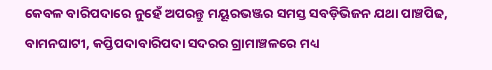କେବଳ ବାରିପଦାରେ ନୁହେଁ ଅପରନ୍ତୁ ମୟୂରଭଞ୍ଜର ସମସ୍ତ ସବଡ଼ିଭିଜନ ଯଥା ପାଞ୍ଚପିଢ, ବାମନଘାଟୀ, କପ୍ତିପଦାବାରିପଦା ସଦରର ଗ୍ରାମାଞ୍ଚଳରେ ମଧ୍ୟ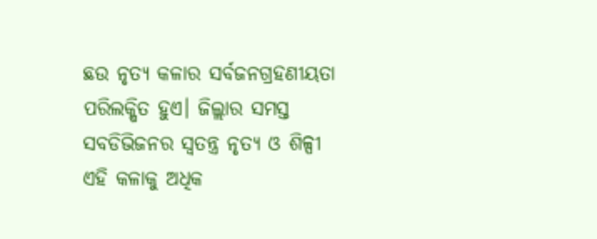ଛଉ ନୃତ୍ୟ କଳାର ସର୍ବଜନଗ୍ରହଣୀୟତା ପରିଲକ୍ଷିତ ହୁଏ। ଜିଲ୍ଲାର ସମସ୍ତ ସବଡିଭିଜନର ସ୍ବତନ୍ତ୍ର ନୃତ୍ୟ ଓ ଶିଳ୍ପୀ ଏହି କଳାକୁ ଅଧିକ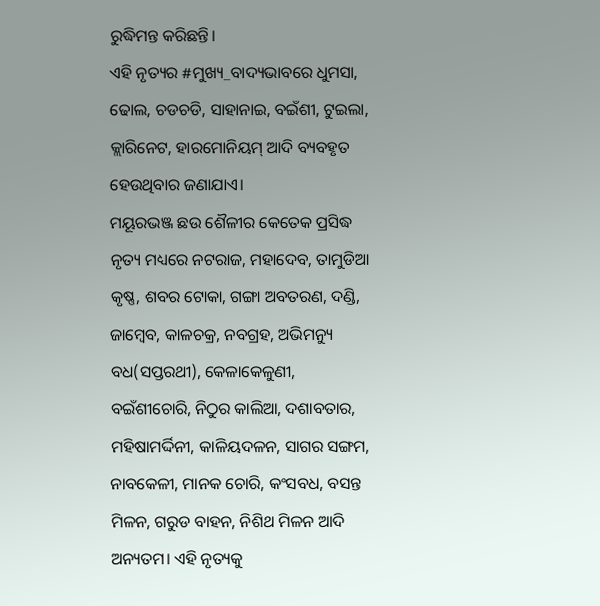ରୁଦ୍ଧିମନ୍ତ କରିଛନ୍ତି।
ଏହି ନୃତ୍ୟର #ମୁଖ୍ୟ_ବାଦ୍ୟଭାବରେ ଧୁମସା, ଢୋଲ, ଚଡଚଡି, ସାହାନାଇ, ବଇଁଶୀ, ଟୁଇଲା, କ୍ଲାରିନେଟ, ହାରମୋନିୟମ୍ ଆଦି ବ୍ୟବହୃତ ହେଉଥିବାର ଜଣାଯାଏ।
ମୟୂରଭଞ୍ଜ ଛଉ ଶୈଳୀର କେତେକ ପ୍ରସିଦ୍ଧ ନୃତ୍ୟ ମଧ୍ୟରେ ନଟରାଜ, ମହାଦେବ, ତାମୁଡିଆ କୃଷ୍ଣ, ଶବର ଟୋକା, ଗଙ୍ଗା ଅବତରଣ, ଦଣ୍ଡି, ଜାମ୍ବେବ, କାଳଚକ୍ର, ନବଗ୍ରହ, ଅଭିମନ୍ୟୁ ବଧ(ସପ୍ତରଥୀ), କେଳାକେଳୁଣୀ, ବଇଁଶୀଚୋରି, ନିଠୁର କାଲିଆ, ଦଶାବତାର, ମହିଷାମର୍ଦ୍ଦିନୀ, କାଳିୟଦଳନ, ସାଗର ସଙ୍ଗମ, ନାବକେଳୀ, ମାନକ ଚୋରି, କଂସବଧ, ବସନ୍ତ ମିଳନ, ଗରୁଡ ବାହନ, ନିଶିଥ ମିଳନ ଆଦି ଅନ୍ୟତମ। ଏହି ନୃତ୍ୟକୁ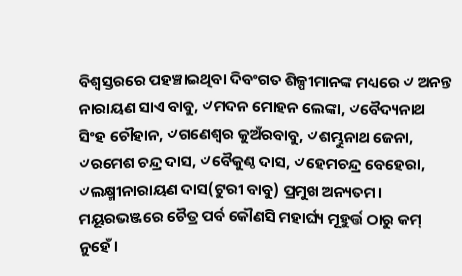ବିଶ୍ବସ୍ତରରେ ପହଞ୍ଚାଇଥିବା ଦିବଂଗତ ଶିଳ୍ପୀମାନଙ୍କ ମଧ୍ୟରେ ୰ ଅନନ୍ତ ନାରାୟଣ ସାଏ ବାବୁ, ୰ମଦନ ମୋହନ ଲେଙ୍କା, ୰ବୈଦ୍ୟନାଥ ସିଂହ ଚୌହାନ, ୰ଗଣେଶ୍ବର କୁଅଁରବାବୁ, ୰ଶମ୍ଭୁନାଥ ଜେନା, ୰ରମେଶ ଚନ୍ଦ୍ର ଦାସ, ୰ବୈକୁଣ୍ଠ ଦାସ, ୰ହେମଚନ୍ଦ୍ର ବେହେରା, ୰ଲକ୍ଷ୍ମୀନାରାୟଣ ଦାସ(ଟୁରୀ ବାବୁ) ପ୍ରମୁଖ ଅନ୍ୟତମ।
ମୟୂରଭଞ୍ଜରେ ଚୈତ୍ର ପର୍ବ କୌଣସି ମହାର୍ଘ୍ୟ ମୂହୁର୍ତ୍ତ ଠାରୁ କମ୍ ନୁହେଁ।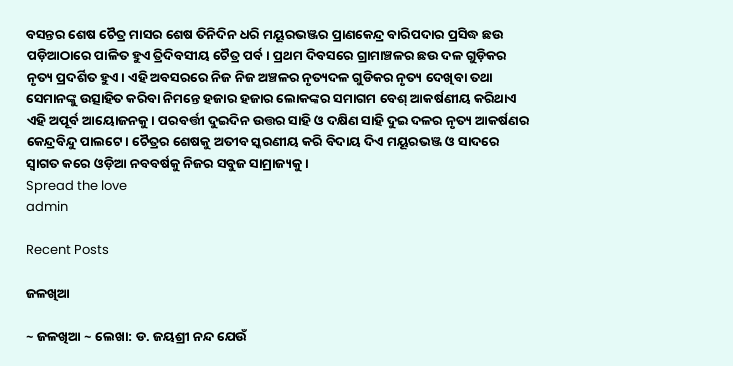ବସନ୍ତର ଶେଷ ଚୈତ୍ର ମାସର ଶେଷ ତିନିଦିନ ଧରି ମୟୂରଭଞ୍ଜର ପ୍ରାଣକେନ୍ଦ୍ର ବାରିପଦାର ପ୍ରସିଦ୍ଧ ଛଉ ପଡ଼ିଆଠାରେ ପାଳିତ ହୁଏ ତ୍ରିଦିବସୀୟ ଚୈତ୍ର ପର୍ବ। ପ୍ରଥମ ଦିବସରେ ଗ୍ରାମାଞ୍ଚଳର ଛଉ ଦଳ ଗୁଡ଼ିକର ନୃତ୍ୟ ପ୍ରଦର୍ଶିତ ହୁଏ। ଏହି ଅବସରରେ ନିଜ ନିଜ ଅଞ୍ଚଳର ନୃତ୍ୟଦଳ ଗୁଡିକର ନୃତ୍ୟ ଦେଖିବା ତଥା ସେମାନଙ୍କୁ ଉତ୍ସାହିତ କରିବା ନିମନ୍ତେ ହଜାର ହଜାର ଲୋକଙ୍କର ସମାଗମ ବେଶ୍ ଆକର୍ଷଣୀୟ କରିଥାଏ ଏହି ଅପୂର୍ବ ଆୟୋଜନକୁ। ପରବର୍ତ୍ତୀ ଦୁଇଦିନ ଉତ୍ତର ସାହି ଓ ଦକ୍ଷିଣ ସାହି ଦୁଇ ଦଳର ନୃତ୍ୟ ଆକର୍ଷଣର କେନ୍ଦ୍ରବିନ୍ଦୁ ପାଲଟେ। ଚୈତ୍ରର ଶେଷକୁ ଅତୀବ ସ୍କରଣୀୟ କରି ବିଦାୟ ଦିଏ ମୟୂରଭଞ୍ଜ ଓ ସାଦରେ ସ୍ବାଗତ କରେ ଓଡ଼ିଆ ନବବର୍ଷକୁ ନିଜର ସବୁଜ ସାମ୍ରାଜ୍ୟକୁ।
Spread the love
admin

Recent Posts

ଜଳଖିଆ

~ ଜଳଖିଆ ~ ଲେଖା: ଡ. ଜୟଶ୍ରୀ ନନ୍ଦ ଯେଉଁ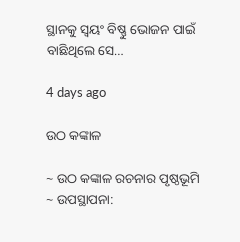ସ୍ଥାନକୁ ସ୍ବୟଂ ବିଷ୍ଣୁ ଭୋଜନ ପାଇଁ ବାଛିଥିଲେ ସେ…

4 days ago

ଉଠ କଙ୍କାଳ

~ ଉଠ କଙ୍କାଳ ରଚନାର ପୃଷ୍ଠଭୂମି ~ ଉପସ୍ଥାପନା: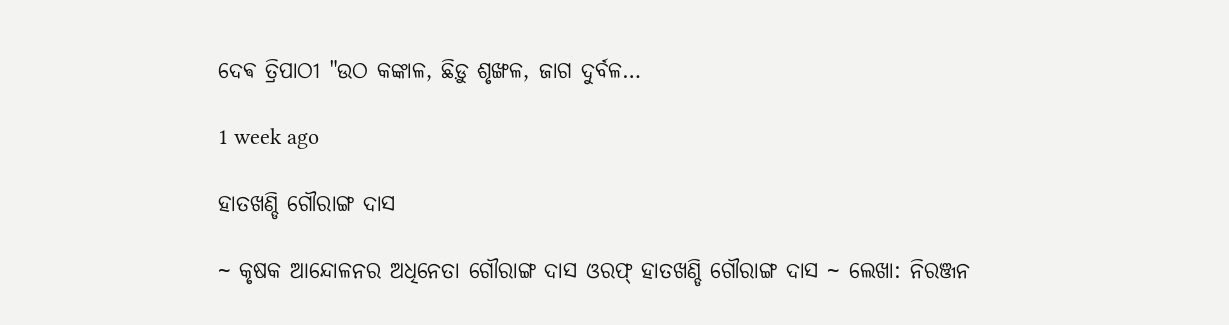ଦେଵ ତ୍ରିପାଠୀ "ଉଠ କଙ୍କାଳ, ଛିଡ଼ୁ ଶୃଙ୍ଖଳ, ଜାଗ ଦୁର୍ବଳ…

1 week ago

ହାତଖଣ୍ଡି ଗୌରାଙ୍ଗ ଦାସ

~ କୃଷକ ଆନ୍ଦୋଳନର ଅଧିନେତା ଗୌରାଙ୍ଗ ଦାସ ଓରଫ୍ ହାତଖଣ୍ଡି ଗୌରାଙ୍ଗ ଦାସ ~ ଲେଖା: ନିରଞ୍ଜନ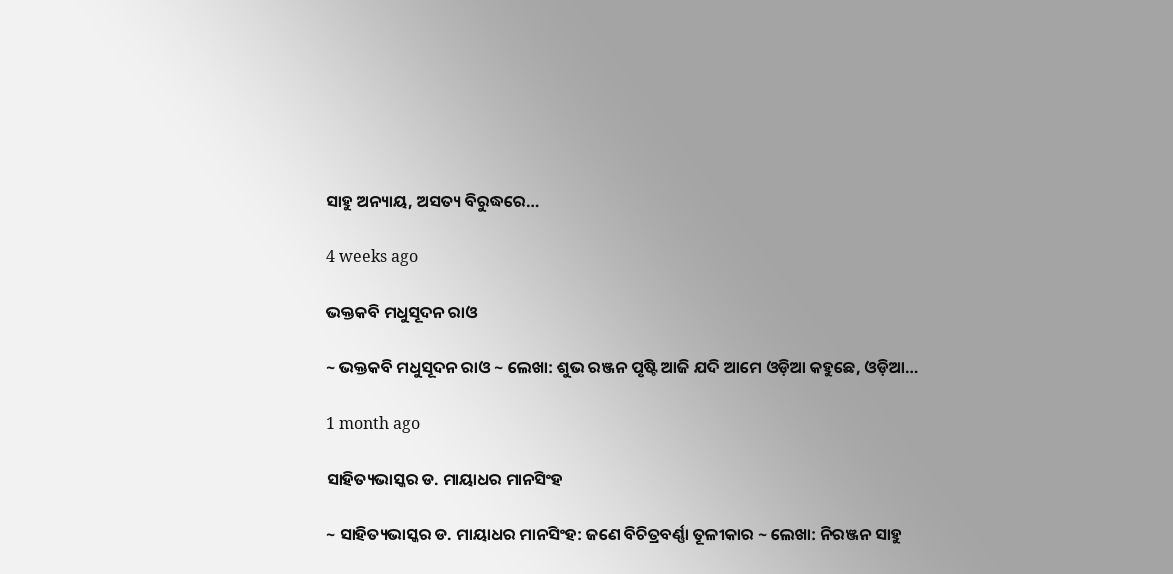ସାହୁ ଅନ୍ୟାୟ, ଅସତ୍ୟ ବିରୁଦ୍ଧରେ…

4 weeks ago

ଭକ୍ତକବି ମଧୁସୂଦନ ରାଓ

~ ଭକ୍ତକବି ମଧୁସୂଦନ ରାଓ ~ ଲେଖା: ଶୁଭ ରଞ୍ଜନ ପୃଷ୍ଟି ଆଜି ଯଦି ଆମେ ଓଡ଼ିଆ କହୁଛେ, ଓଡ଼ିଆ…

1 month ago

ସାହିତ୍ୟଭାସ୍କର ଡ. ମାୟାଧର ମାନସିଂହ

~ ସାହିତ୍ୟଭାସ୍କର ଡ. ମାୟାଧର ମାନସିଂହ: ଜଣେ ବିଚିତ୍ରବର୍ଣ୍ଣା ତୂଳୀକାର ~ ଲେଖା: ନିରଞ୍ଜନ ସାହୁ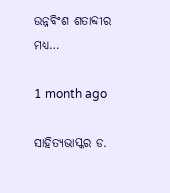ଉନ୍ନବିଂଶ ଶତାବ୍ଦୀର ମଧ୍ୟ…

1 month ago

ସାହିତ୍ୟଭାସ୍କର ଡ.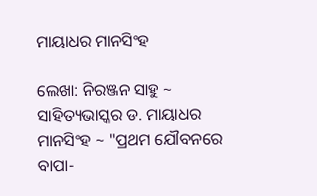ମାୟାଧର ମାନସିଂହ

ଲେଖା: ନିରଞ୍ଜନ ସାହୁ ~ ସାହିତ୍ୟଭାସ୍କର ଡ. ମାୟାଧର ମାନସିଂହ ~ "ପ୍ରଥମ ଯୌବନରେ ବାପା-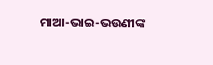ମାଆ-ଭାଇ-ଭଉଣୀଙ୍କ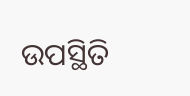ଉପସ୍ଥିତି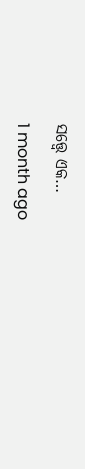ସତ୍ତ୍ୱେ ଏକ…

1 month ago